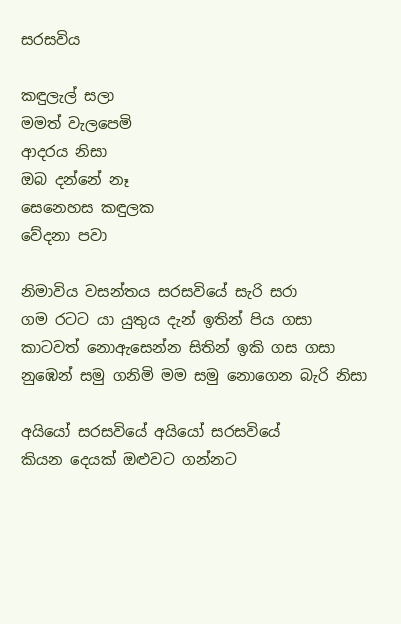සරසවිය

කඳුලැල් සලා
මමත් වැලපෙමි
ආදරය නිසා
ඔබ දන්නේ නෑ
සෙනෙහස කඳුලක
වේදනා පවා

නිමාවිය වසන්තය සරසවියේ සැරි සරා
ගම රටට යා යුතුය දැන් ඉතින් පිය ගසා
කාටවත් නොඇසෙන්න සිතින් ඉකි ගස ගසා
නුඹෙන් සමු ගනිමි මම සමු නොගෙන බැරි නිසා

අයියෝ සරසවියේ අයියෝ සරසවියේ
කියන දෙයක් ඔළුවට ගන්නට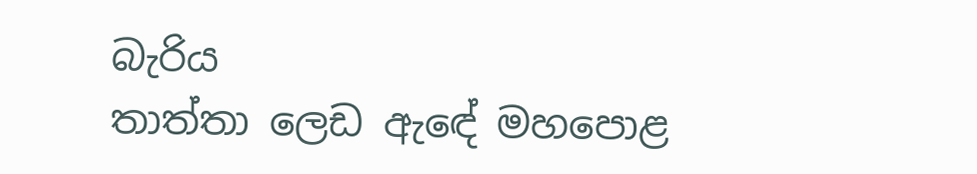බැරිය
තාත්තා ලෙඩ ඇ‍ඳේ මහපොළ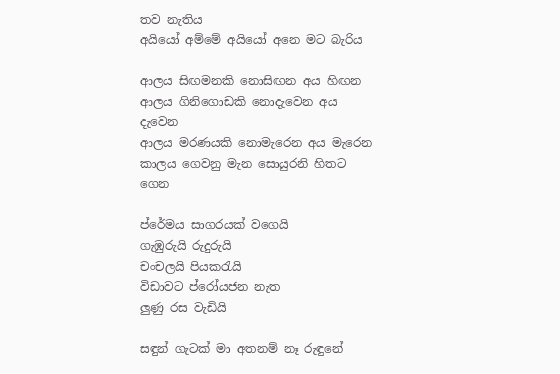තව නැතිය
අයියෝ අම්මේ අයියෝ අනෙ මට බැරිය

ආලය සිඟමනකි නොසිඟන අය හිඟන
ආලය ගිනිගොඩකි නොදැවෙන අය දැවෙන
ආලය මරණයකි නොමැරෙන අය මැරෙන
කාලය ගෙවනු මැන සොයුරනි හිතට ගෙන

ප්රේමය සාගරයක් වගෙයි
ගැඹුරුයි රුදුරුයි
චංචලයි පියකරැයි
විඩාවට ප්රෝයජන නැත
ලුණු රස වැඩියි

සඳුන් ගැටක් මා අතනම් නෑ රුඳුනේ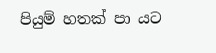පියුම් හතක් පා යට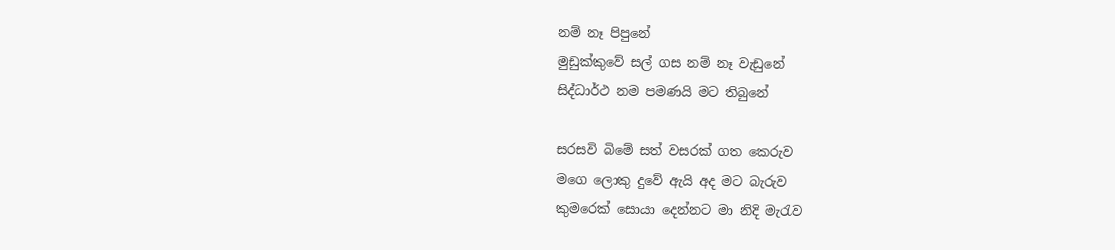නම් නෑ පිපුනේ
මුඩුක්කුවේ සල් ගස නම් නෑ වැඩුනේ
සිද්ධාර්ථ නම පමණයි මට තිබුනේ

සරසවි බිමේ සත් වසරක් ගත කෙරුව
මගෙ ලොකු දුවේ ඇයි අද මට බැරුව
කුමරෙක් සොයා දෙන්නට මා නිදි මැරැව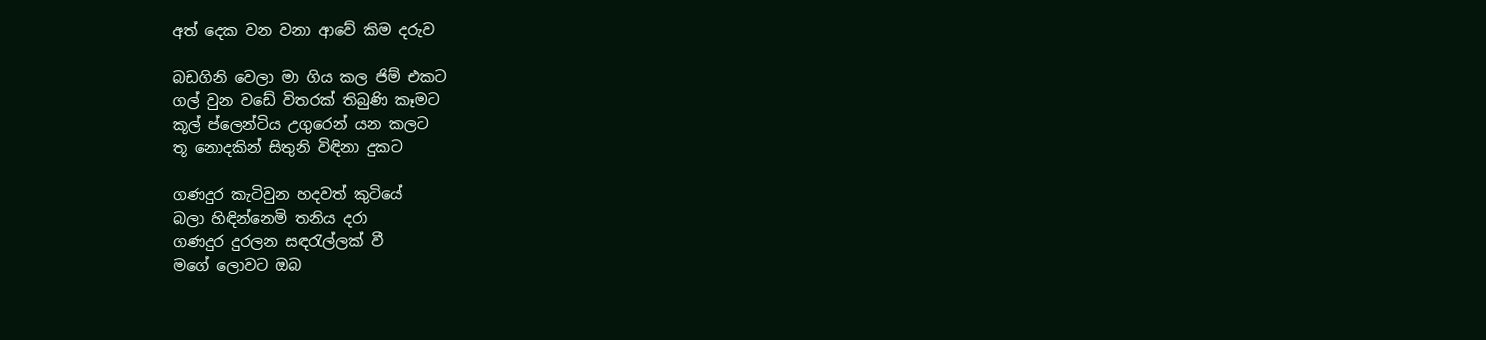අත් දෙක වන වනා ආවේ කිම දරුව

බඩගිනි වෙලා මා ගිය කල ජිම් එකට
ගල් වුන වඩේ විතරක් තිබුණි කෑමට
කූල් ප්ලෙන්ටිය උගුරෙන් යන කලට
තූ නොදකින් සිතුනි විඳිනා දුකට

ගණදුර කැටිවුන හදවත් කුටියේ
බලා හිඳින්නෙමි තනිය දරා
ගණදුර දුරලන සඳරැල්ලක් වී
මගේ ලොවට ඔබ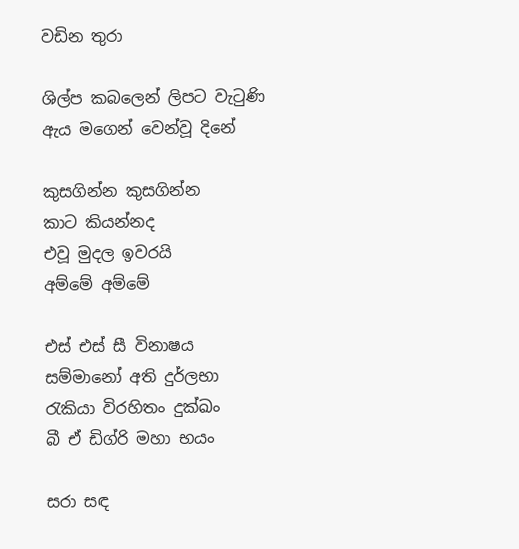වඩින තුරා

ශිල්ප කබලෙන් ලිපට වැටුණි
ඇය මගෙන් වෙන්වූ දිනේ

කුසගින්න කුසගින්න
කාට කියන්නද
එවූ මුදල ඉවරයි
අම්මේ අම්මේ

එස් එස් සී විනාෂය
සම්මානෝ අති දුර්ලභා
රැකියා විරහිතං දුක්ඛං
බී ඒ ඩිග්රි මහා භයං

සරා සඳ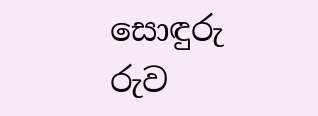සොඳුරු රුව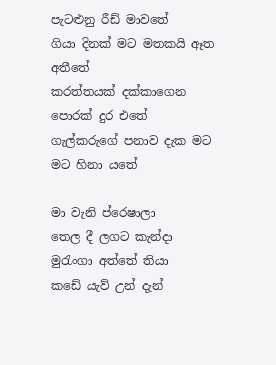පැටළුනු රීඩ් මාව‍තේ
ගියා දිනක් මට මතකයි ඈත අතීතේ
කරත්තයක් දක්කාගෙන පොරක් දුර එතේ
ගැල්කරුගේ පනාව දැක මට මට හිනා යතේ

මා වැනි ප්රෙෂාලා
තෙල දී ලගට කැන්දා
මුරැංගා අත්තේ තියා
කඩේ යැව් උන් දැන්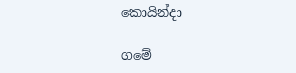කොයින්දා

ගමේ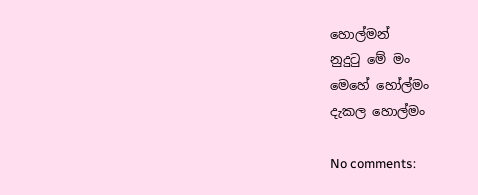හොල්මන්
නුදුටු මේ මං
මෙහේ හෝල්මං
දැකල හොල්මං

No comments: